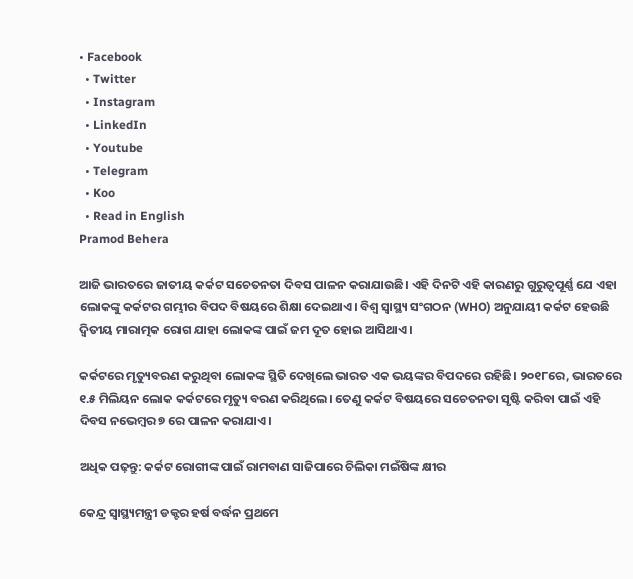• Facebook
  • Twitter
  • Instagram
  • LinkedIn
  • Youtube
  • Telegram
  • Koo
  • Read in English
Pramod Behera

ଆଜି ଭାରତରେ ଜାତୀୟ କର୍କଟ ସଚେତନତା ଦିବସ ପାଳନ କରାଯାଉଛି। ଏହି ଦିନଟି ଏହି କାରଣରୁ ଗୁରୁତ୍ୱପୂର୍ଣ୍ଣ ଯେ ଏହା ଲୋକଙ୍କୁ କର୍କଟର ଗମ୍ଭୀର ବିପଦ ବିଷୟରେ ଶିକ୍ଷା ଦେଇଥାଏ। ବିଶ୍ୱ ସ୍ୱାସ୍ଥ୍ୟ ସଂଗଠନ (WHO) ଅନୁଯାୟୀ କର୍କଟ ହେଉଛି ଦ୍ୱିତୀୟ ମାରାତ୍ମକ ରୋଗ ଯାହା ଲୋକଙ୍କ ପାଇଁ ଜମ ଦୂତ ହୋଇ ଆସିଥାଏ।

କର୍କଟରେ ମୃତ୍ୟୁବରଣ କରୁଥିବା ଲୋକଙ୍କ ସ୍ଥିତି ଦେଖିଲେ ଭାରତ ଏକ ଭୟଙ୍କର ବିପଦରେ ରହିଛି। ୨୦୧୮ରେ, ଭାରତରେ ୧.୫ ମିଲିୟନ ଲୋକ କର୍କଟରେ ମୃତ୍ୟୁ ବରଣ କରିଥିଲେ। ତେଣୁ କର୍କଟ ବିଷୟରେ ସଚେତନତା ସୃଷ୍ଟି କରିବା ପାଇଁ ଏହି ଦିବସ ନଭେମ୍ବର ୭ ରେ ପାଳନ କରାଯାଏ।

ଅଧିକ ପଢ଼ନ୍ତୁ: କର୍କଟ ରୋଗୀଙ୍କ ପାଇଁ ରାମବାଣ ସାଜିପାରେ ଚିଲିକା ମଇଁଷିଙ୍କ କ୍ଷୀର

କେନ୍ଦ୍ର ସ୍ୱାସ୍ଥ୍ୟମନ୍ତ୍ରୀ ଡକ୍ଟର ହର୍ଷ ବର୍ଦ୍ଧନ ପ୍ରଥମେ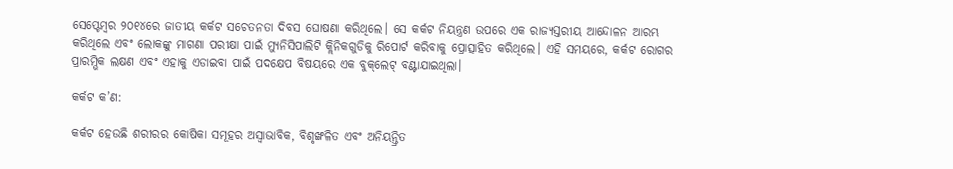ସେପ୍ଟେମ୍ବର ୨୦୧୪ରେ ଜାତୀୟ କର୍କଟ ସଚେତନତା ଦିବସ ଘୋଷଣା କରିଥିଲେ। ସେ କର୍କଟ ନିୟନ୍ତ୍ରଣ ଉପରେ ଏକ ରାଜ୍ୟସ୍ତରୀୟ ଆନ୍ଦୋଳନ ଆରମ୍ଭ କରିଥିଲେ ଏବଂ ଲୋକଙ୍କୁ ମାଗଣା ପରୀକ୍ଷା ପାଇଁ ମ୍ୟୁନିସିପାଲିଟି କ୍ଲିନିକଗୁଡିକୁ ରିପୋର୍ଟ କରିବାକୁ ପ୍ରୋତ୍ସାହିତ କରିଥିଲେ। ଏହି ସମୟରେ, କର୍କଟ ରୋଗର ପ୍ରାରମ୍ଭିକ ଲକ୍ଷଣ ଏବଂ ଏହାକୁ ଏଡାଇବା ପାଇଁ ପଦକ୍ଷେପ ବିଷୟରେ ଏକ ବୁକ୍‌ଲେଟ୍ ବଣ୍ଟାଯାଇଥିଲା।

କର୍କଟ କ’ଣ:

କର୍କଟ ହେଉଛି ଶରୀରର କୋଷିକା ସମୂହର ଅସ୍ୱାଭାବିକ, ବିଶୃଙ୍ଖଳିତ ଏବଂ ଅନିୟନ୍ତ୍ରିତ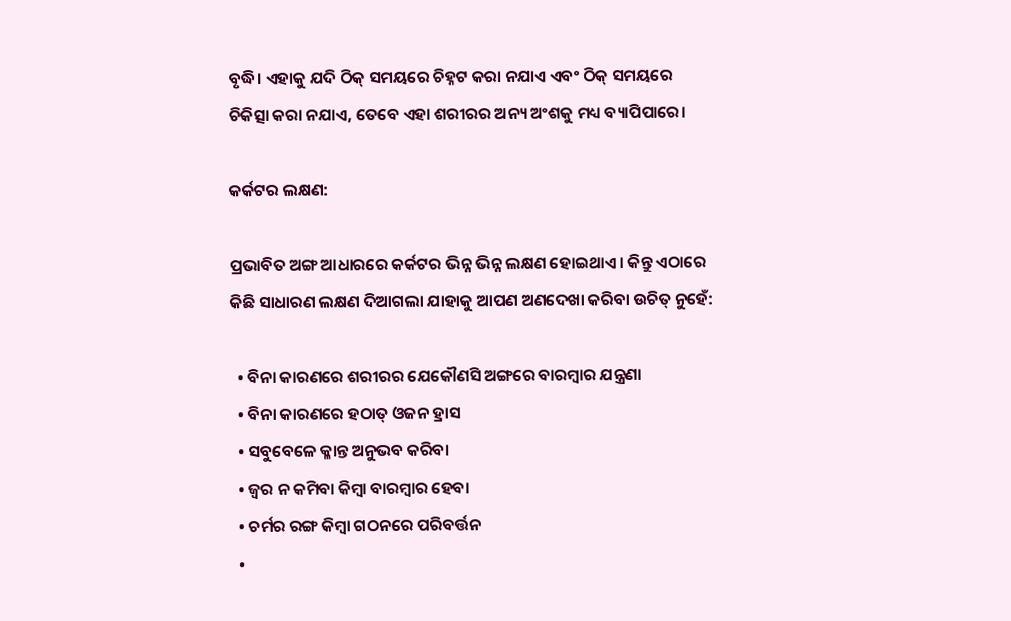ବୃଦ୍ଧି। ଏହାକୁ ଯଦି ଠିକ୍ ସମୟରେ ଚିହ୍ନଟ କରା ନଯାଏ ଏବଂ ଠିକ୍ ସମୟରେ ଚିକିତ୍ସା କରା ନଯାଏ, ତେବେ ଏହା ଶରୀରର ଅନ୍ୟ ଅଂଶକୁ ମଧ୍ୟ ବ୍ୟାପିପାରେ।

କର୍କଟର ଲକ୍ଷଣ:

ପ୍ରଭାବିତ ଅଙ୍ଗ ଆଧାରରେ କର୍କଟର ଭିନ୍ନ ଭିନ୍ନ ଲକ୍ଷଣ ହୋଇଥାଏ। କିନ୍ତୁ ଏଠାରେ କିଛି ସାଧାରଣ ଲକ୍ଷଣ ଦିଆଗଲା ଯାହାକୁ ଆପଣ ଅଣଦେଖା କରିବା ଉଚିତ୍ ନୁହେଁ:

  • ବିନା କାରଣରେ ଶରୀରର ଯେକୌଣସି ଅଙ୍ଗରେ ବାରମ୍ବାର ଯନ୍ତ୍ରଣା
  • ବିନା କାରଣରେ ହଠାତ୍ ଓଜନ ହ୍ରାସ
  • ସବୁବେଳେ କ୍ଳାନ୍ତ ଅନୁଭବ କରିବା
  • ଜ୍ୱର ନ କମିବା କିମ୍ବା ବାରମ୍ବାର ହେବା
  • ଚର୍ମର ରଙ୍ଗ କିମ୍ବା ଗଠନରେ ପରିବର୍ତ୍ତନ
  •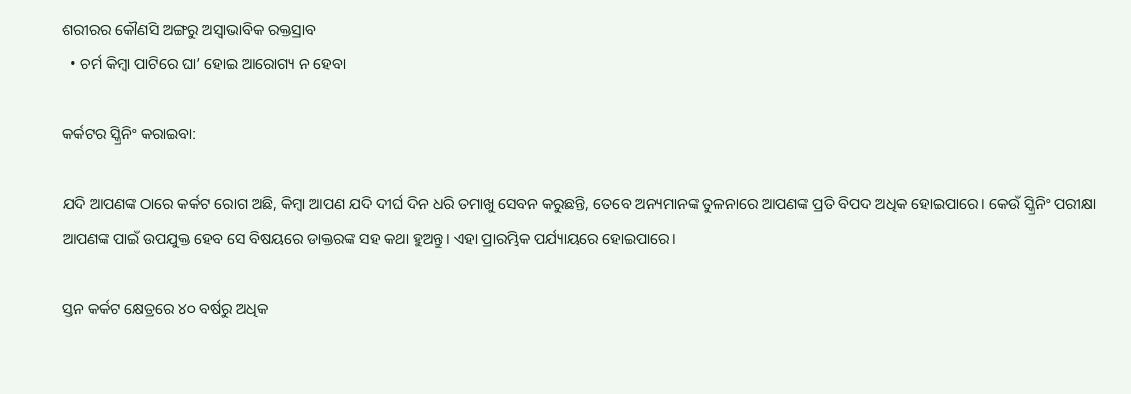ଶରୀରର କୌଣସି ଅଙ୍ଗରୁ ଅସ୍ୱାଭାବିକ ରକ୍ତସ୍ରାବ
  • ଚର୍ମ କିମ୍ବା ପାଟିରେ ଘା’ ହୋଇ ଆରୋଗ୍ୟ ନ ହେବା

କର୍କଟର ସ୍କ୍ରିନିଂ କରାଇବା:

ଯଦି ଆପଣଙ୍କ ଠାରେ କର୍କଟ ରୋଗ ଅଛି, କିମ୍ବା ଆପଣ ଯଦି ଦୀର୍ଘ ଦିନ ଧରି ତମାଖୁ ସେବନ କରୁଛନ୍ତି, ତେବେ ଅନ୍ୟମାନଙ୍କ ତୁଳନାରେ ଆପଣଙ୍କ ପ୍ରତି ବିପଦ ଅଧିକ ହୋଇପାରେ। କେଉଁ ସ୍କ୍ରିନିଂ ପରୀକ୍ଷା ଆପଣଙ୍କ ପାଇଁ ଉପଯୁକ୍ତ ହେବ ସେ ବିଷୟରେ ଡାକ୍ତରଙ୍କ ସହ କଥା ହୁଅନ୍ତୁ। ଏହା ପ୍ରାରମ୍ଭିକ ପର୍ଯ୍ୟାୟରେ ହୋଇପାରେ।

ସ୍ତନ କର୍କଟ କ୍ଷେତ୍ରରେ ୪୦ ବର୍ଷରୁ ଅଧିକ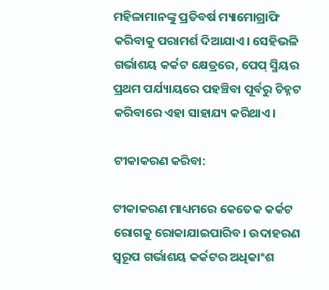ମହିଳାମାନଙ୍କୁ ପ୍ରତିବର୍ଷ ମ୍ୟାମୋଗ୍ରାଫି କରିବାକୁ ପରାମର୍ଶ ଦିଆଯାଏ। ସେହିଭଳି ଗର୍ଭାଶୟ କର୍କଟ କ୍ଷେତ୍ରରେ, ପେପ୍ ସ୍ମିୟର ପ୍ରଥମ ପର୍ଯ୍ୟାୟରେ ପହଞ୍ଚିବା ପୂର୍ବରୁ ଚିହ୍ନଟ କରିବାରେ ଏହା ସାହାଯ୍ୟ କରିଥାଏ।

ଟୀକାକରଣ କରିବା:

ଟୀକାକରଣ ମାଧ୍ୟମରେ କେତେକ କର୍କଟ ରୋଗକୁ ରୋକାଯାଇପାରିବ। ଉଦାହରଣ ସ୍ୱରୂପ ଗର୍ଭାଶୟ କର୍କଟର ଅଧିକାଂଶ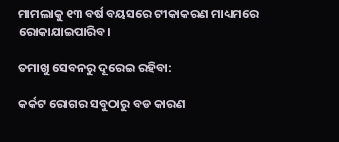ମାମଲାକୁ ୧୩ ବର୍ଷ ବୟସରେ ଟୀକାକରଣ ମାଧ୍ୟମରେ ରୋକାଯାଇପାରିବ।

ତମାଖୁ ସେବନରୁ ଦୂରେଇ ରହିବା:

କର୍କଟ ରୋଗର ସବୁଠାରୁ ବଡ କାରଣ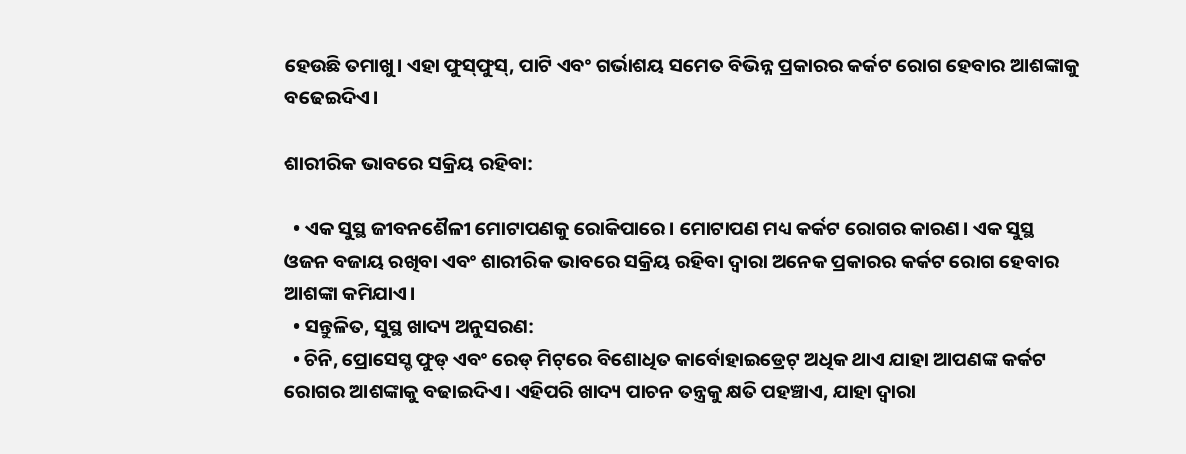ହେଉଛି ତମାଖୁ। ଏହା ଫୁସ୍‌ଫୁସ୍‌, ପାଟି ଏବଂ ଗର୍ଭାଶୟ ସମେତ ବିଭିନ୍ନ ପ୍ରକାରର କର୍କଟ ରୋଗ ହେବାର ଆଶଙ୍କାକୁ ବଢେଇଦିଏ।

ଶାରୀରିକ ଭାବରେ ସକ୍ରିୟ ରହିବା:

  • ଏକ ସୁସ୍ଥ ଜୀବନଶୈଳୀ ମୋଟାପଣକୁ ରୋକିପାରେ। ମୋଟାପଣ ମଧ୍ୟ କର୍କଟ ରୋଗର କାରଣ। ଏକ ସୁସ୍ଥ ଓଜନ ବଜାୟ ରଖିବା ଏବଂ ଶାରୀରିକ ଭାବରେ ସକ୍ରିୟ ରହିବା ଦ୍ୱାରା ଅନେକ ପ୍ରକାରର କର୍କଟ ରୋଗ ହେବାର ଆଶଙ୍କା କମିଯାଏ।
  • ସନ୍ତୁଳିତ, ସୁସ୍ଥ ଖାଦ୍ୟ ଅନୁସରଣ:
  • ଚିନି, ପ୍ରୋସେସ୍ଡ ଫୁଡ୍ ଏବଂ ରେଡ୍ ମିଟ୍‌ରେ ବିଶୋଧିତ କାର୍ବୋହାଇଡ୍ରେଟ୍ ଅଧିକ ଥାଏ ଯାହା ଆପଣଙ୍କ କର୍କଟ ରୋଗର ଆଶଙ୍କାକୁ ବଢାଇଦିଏ। ଏହିପରି ଖାଦ୍ୟ ପାଚନ ତନ୍ତ୍ରକୁ କ୍ଷତି ପହଞ୍ଚାଏ, ଯାହା ଦ୍ୱାରା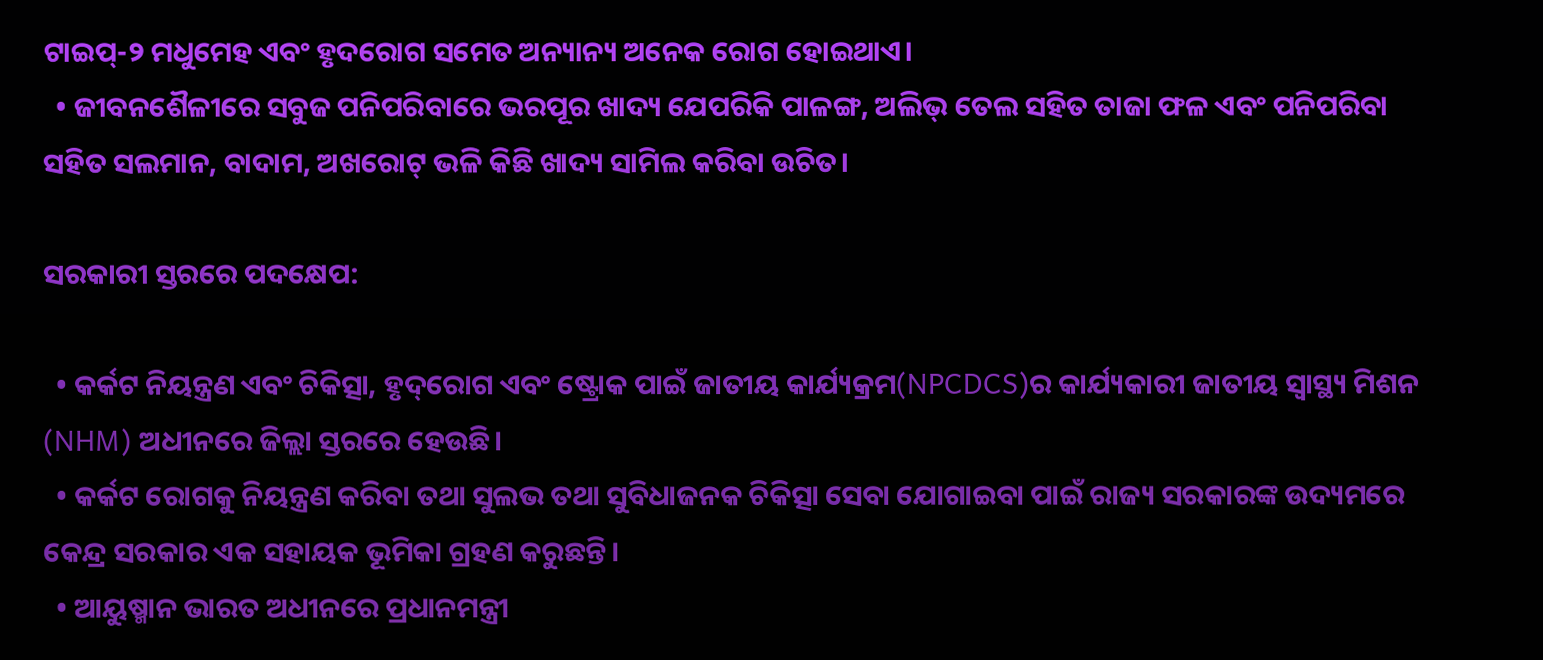ଟାଇପ୍-୨ ମଧୁମେହ ଏବଂ ହୃଦରୋଗ ସମେତ ଅନ୍ୟାନ୍ୟ ଅନେକ ରୋଗ ହୋଇଥାଏ।
  • ଜୀବନଶୈଳୀରେ ସବୁଜ ପନିପରିବାରେ ଭରପୂର ଖାଦ୍ୟ ଯେପରିକି ପାଳଙ୍ଗ, ଅଲିଭ୍ ତେଲ ସହିତ ତାଜା ଫଳ ଏବଂ ପନିପରିବା ସହିତ ସଲମାନ, ବାଦାମ, ଅଖରୋଟ୍ ଭଳି କିଛି ଖାଦ୍ୟ ସାମିଲ କରିବା ଉଚିତ।

ସରକାରୀ ସ୍ତରରେ ପଦକ୍ଷେପ:

  • କର୍କଟ ନିୟନ୍ତ୍ରଣ ଏବଂ ଚିକିତ୍ସା, ହୃଦ୍‌ରୋଗ ଏବଂ ଷ୍ଟ୍ରୋକ ପାଇଁ ଜାତୀୟ କାର୍ଯ୍ୟକ୍ରମ(NPCDCS)ର କାର୍ଯ୍ୟକାରୀ ଜାତୀୟ ସ୍ୱାସ୍ଥ୍ୟ ମିଶନ (NHM) ଅଧୀନରେ ଜିଲ୍ଲା ସ୍ତରରେ ହେଉଛି।
  • କର୍କଟ ରୋଗକୁ ନିୟନ୍ତ୍ରଣ କରିବା ତଥା ସୁଲଭ ତଥା ସୁବିଧାଜନକ ଚିକିତ୍ସା ସେବା ଯୋଗାଇବା ପାଇଁ ରାଜ୍ୟ ସରକାରଙ୍କ ଉଦ୍ୟମରେ କେନ୍ଦ୍ର ସରକାର ଏକ ସହାୟକ ଭୂମିକା ଗ୍ରହଣ କରୁଛନ୍ତି।
  • ଆୟୁଷ୍ମାନ ଭାରତ ଅଧୀନରେ ପ୍ରଧାନମନ୍ତ୍ରୀ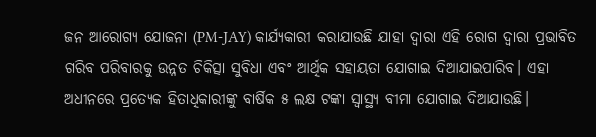ଜନ ଆରୋଗ୍ୟ ଯୋଜନା (PM-JAY) କାର୍ଯ୍ୟକାରୀ କରାଯାଉଛି ଯାହା ଦ୍ୱାରା ଏହି ରୋଗ ଦ୍ୱାରା ପ୍ରଭାବିତ ଗରିବ ପରିବାରକୁ ଉନ୍ନତ ଚିକିତ୍ସା ସୁବିଧା ଏବଂ ଆର୍ଥିକ ସହାୟତା ଯୋଗାଇ ଦିଆଯାଇପାରିବ। ଏହା ଅଧୀନରେ ପ୍ରତ୍ୟେକ ହିତାଧିକାରୀଙ୍କୁ ବାର୍ଷିକ ୫ ଲକ୍ଷ ଟଙ୍କା ସ୍ୱାସ୍ଥ୍ୟ ବୀମା ଯୋଗାଇ ଦିଆଯାଉଛି।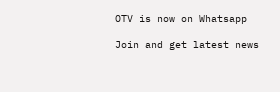OTV is now on Whatsapp

Join and get latest news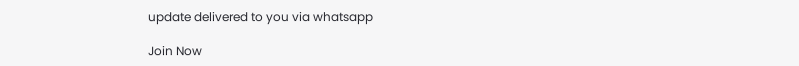update delivered to you via whatsapp

Join Now